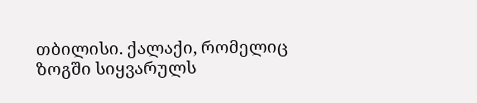თბილისი. ქალაქი, რომელიც ზოგში სიყვარულს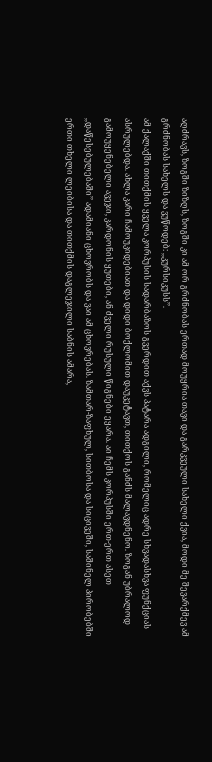აღძრავს, ზოგში ზიზღს, ზოგში კი ამ ორ გრძნობას ერთად მოუყრია თავი და გარკვეული სახელი ქვია, მოდი მე შევარქმევ ამ გრძნობას სახელს და ვუწოდებ: ,,კურსიკუსს’’.
ამ ქალაქში თითქმის ყველა კორპუსის სადარბაზოს გვერდით აქვს პატარა ადგილი, რომელიც ადრე სხვადასხვა ფუნქციას ასრულებდა. ახლა კარი ჩამოუკიდებიათ და დიდი ბოქლომით დაუკეტავთ, თითქოს განძს მალავდნენო. ზოგან უბრალოდ გამოუყენებელი ავეჯი, კარდონის ყუთები, ან ძველი რუსული წიგნები ეყარა. აი ჩემს კორპუსში ერთ-ერთ ასეთ ,,დაწესებულებაში’’ ადამიანი ცხოვრობს და ვაი ამ ცხოვრებას. ზამთარ-ზაფხულ, სითბოსა და სიცივეში, საშინელ პირობებში ერთი თხელი ლეიბისა და თითქმის დაგლეჯილი საბნის ამარა,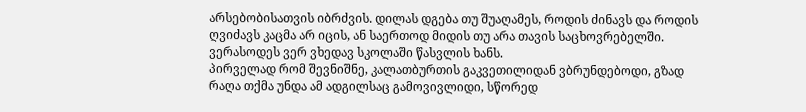არსებობისათვის იბრძვის. დილას დგება თუ შუაღამეს, როდის ძინავს და როდის ღვიძავს კაცმა არ იცის, ან საერთოდ მიდის თუ არა თავის საცხოვრებელში. ვერასოდეს ვერ ვხედავ სკოლაში წასვლის ხანს.
პირველად რომ შევნიშნე, კალათბურთის გაკვეთილიდან ვბრუნდებოდი, გზად რაღა თქმა უნდა ამ ადგილსაც გამოვივლიდი, სწორედ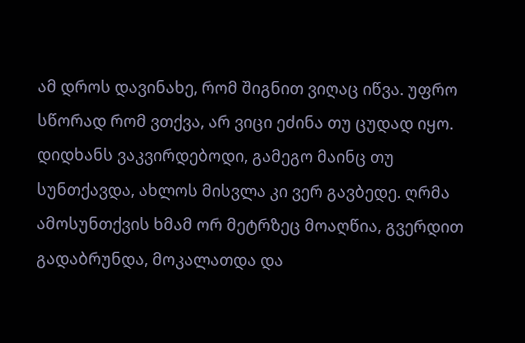ამ დროს დავინახე, რომ შიგნით ვიღაც იწვა. უფრო სწორად რომ ვთქვა, არ ვიცი ეძინა თუ ცუდად იყო. დიდხანს ვაკვირდებოდი, გამეგო მაინც თუ სუნთქავდა, ახლოს მისვლა კი ვერ გავბედე. ღრმა ამოსუნთქვის ხმამ ორ მეტრზეც მოაღწია, გვერდით გადაბრუნდა, მოკალათდა და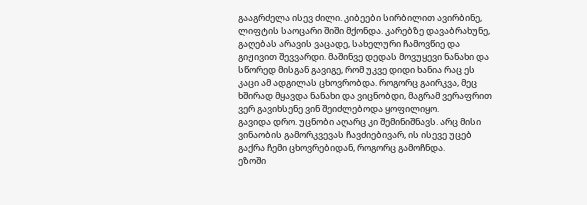გააგრძელა ისევ ძილი. კიბეები სირბილით ავირბინე, ლიფტის საოცარი შიში მქონდა. კარებზე დავაბრახუნე, გაღებას არავის ვაცადე, სახელური ჩამოვწიე და გიჟივით შევვარდი. მაშინვე დედას მოვუყევი ნანახი და სწორედ მისგან გავიგე, რომ უკვე დიდი ხანია რაც ეს კაცი ამ ადგილას ცხოვრობდა. როგორც გაირკვა, მეც ხშირად მყავდა ნანახი და ვიცნობდი, მაგრამ ვერაფრით ვერ გავიხსენე ვინ შეიძლებოდა ყოფილიყო.
გავიდა დრო. უცნობი აღარც კი შემინიშნავს. არც მისი ვინაობის გამორკვევას ჩავძიებივარ, ის ისევე უცებ გაქრა ჩემი ცხოვრებიდან, როგორც გამოჩნდა.
ეზოში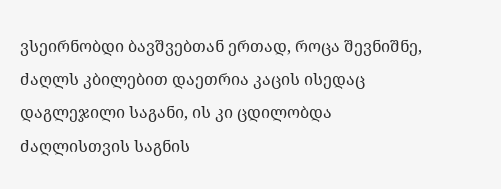ვსეირნობდი ბავშვებთან ერთად, როცა შევნიშნე, ძაღლს კბილებით დაეთრია კაცის ისედაც დაგლეჯილი საგანი, ის კი ცდილობდა ძაღლისთვის საგნის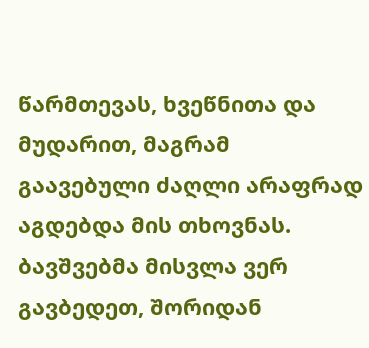წარმთევას, ხვეწნითა და მუდარით, მაგრამ გაავებული ძაღლი არაფრად აგდებდა მის თხოვნას. ბავშვებმა მისვლა ვერ გავბედეთ, შორიდან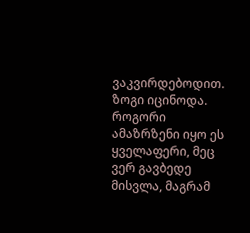ვაკვირდებოდით. ზოგი იცინოდა. როგორი ამაზრზენი იყო ეს ყველაფერი, მეც ვერ გავბედე მისვლა, მაგრამ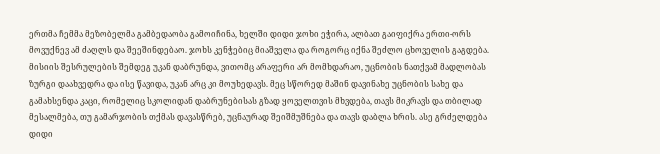ერთმა ჩემმა მეზობელმა გამბედაობა გამოიჩინა, ხელში დიდი ჯოხი ეჭირა, ალბათ გაიფიქრა ერთი-ორს მოვუქნევ ამ ძაღლს და შეეშინდებაო. ჯოხს კენჭებიც მიაშველა და როგორც იქნა შეძლო ცხოველის გაგდება. მისიის შესრულების შემდეგ უკან დაბრუნდა, ვითომც არაფერი არ მომხდარაო, უცნობის ნათქვამ მადლობას ზურგი დაახვედრა და ისე წავიდა, უკან არც კი მოუხედავს. მეც სწორედ მაშინ დავინახე უცნობის სახე და გამახსენდა კაცი, რომელიც სკოლიდან დაბრუნებისას გზად ყოველთვის მხვდება, თავს მიკრავს და თბილად მესალმება, თუ გამარჯობის თქმას დავასწრებ, უცნაურად შეიშმუშნება და თავს დაბლა ხრის. ასე გრძელდება დიდი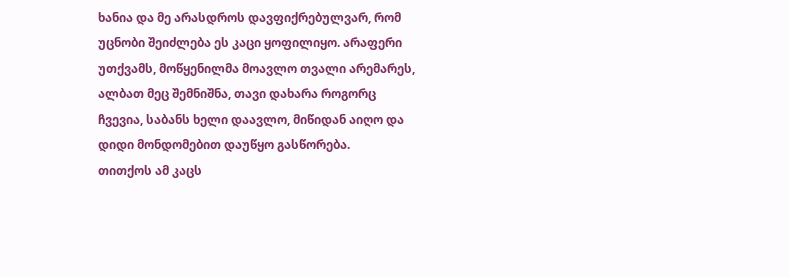ხანია და მე არასდროს დავფიქრებულვარ, რომ უცნობი შეიძლება ეს კაცი ყოფილიყო. არაფერი უთქვამს, მოწყენილმა მოავლო თვალი არემარეს, ალბათ მეც შემნიშნა, თავი დახარა როგორც ჩვევია, საბანს ხელი დაავლო, მიწიდან აიღო და დიდი მონდომებით დაუწყო გასწორება.
თითქოს ამ კაცს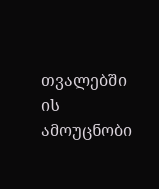თვალებში ის ამოუცნობი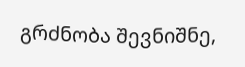გრძნობა შევნიშნე,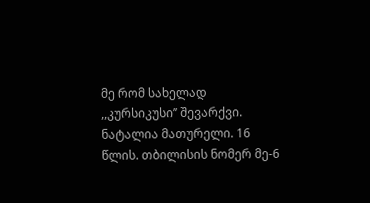მე რომ სახელად ,,კურსიკუსი’’ შევარქვი.
ნატალია მათურელი. 16 წლის. თბილისის ნომერ მე-6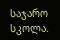საჯარო სკოლა.